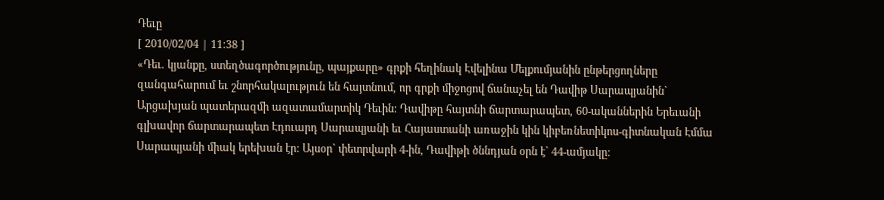Դեւը
[ 2010/02/04 | 11:38 ]
«Դեւ. կյանքը, ստեղծագործությունը, պայքարը» գրքի հեղինակ Էվելինա Մելքումյանին ընթերցողները զանգահարում եւ շնորհակալություն են հայտնում, որ գրքի միջոցով ճանաչել են Դավիթ Սարապյանին` Արցախյան պատերազմի ազատամարտիկ Դեւին: Դավիթը հայտնի ճարտարապետ, 60-ականներին Երեւանի գլխավոր ճարտարապետ Էդուարդ Սարապյանի եւ Հայաստանի առաջին կին կիբեռնետիկոս-գիտնական Էմմա Սարապյանի միակ երեխան էր: Այսօր` փետրվարի 4-ին, Դավիթի ծննդյան օրն է` 44-ամյակը: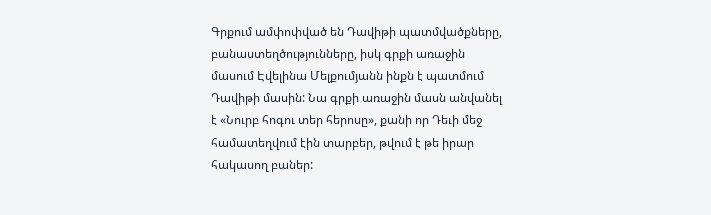Գրքում ամփոփված են Դավիթի պատմվածքները, բանաստեղծությունները, իսկ գրքի առաջին մասում Էվելինա Մելքումյանն ինքն է պատմում Դավիթի մասին: Նա գրքի առաջին մասն անվանել է «Նուրբ հոգու տեր հերոսը», քանի որ Դեւի մեջ համատեղվում էին տարբեր, թվում է թե իրար հակասող բաներ: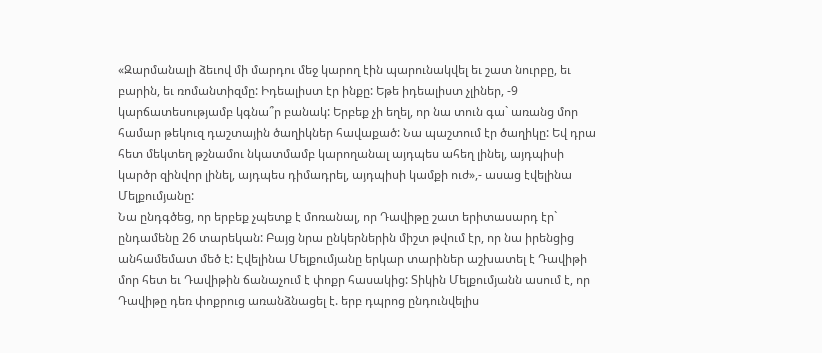«Զարմանալի ձեւով մի մարդու մեջ կարող էին պարունակվել եւ շատ նուրբը, եւ բարին, եւ ռոմանտիզմը: Իդեալիստ էր ինքը: Եթե իդեալիստ չլիներ, -9 կարճատեսությամբ կգնա՞ր բանակ: Երբեք չի եղել, որ նա տուն գա` առանց մոր համար թեկուզ դաշտային ծաղիկներ հավաքած: Նա պաշտում էր ծաղիկը: Եվ դրա հետ մեկտեղ թշնամու նկատմամբ կարողանալ այդպես ահեղ լինել, այդպիսի կարծր զինվոր լինել, այդպես դիմադրել, այդպիսի կամքի ուժ»,- ասաց էվելինա Մելքումյանը:
Նա ընդգծեց, որ երբեք չպետք է մոռանալ, որ Դավիթը շատ երիտասարդ էր` ընդամենը 26 տարեկան: Բայց նրա ընկերներին միշտ թվում էր, որ նա իրենցից անհամեմատ մեծ է: Էվելինա Մելքումյանը երկար տարիներ աշխատել է Դավիթի մոր հետ եւ Դավիթին ճանաչում է փոքր հասակից: Տիկին Մելքումյանն ասում է, որ Դավիթը դեռ փոքրուց առանձնացել է. երբ դպրոց ընդունվելիս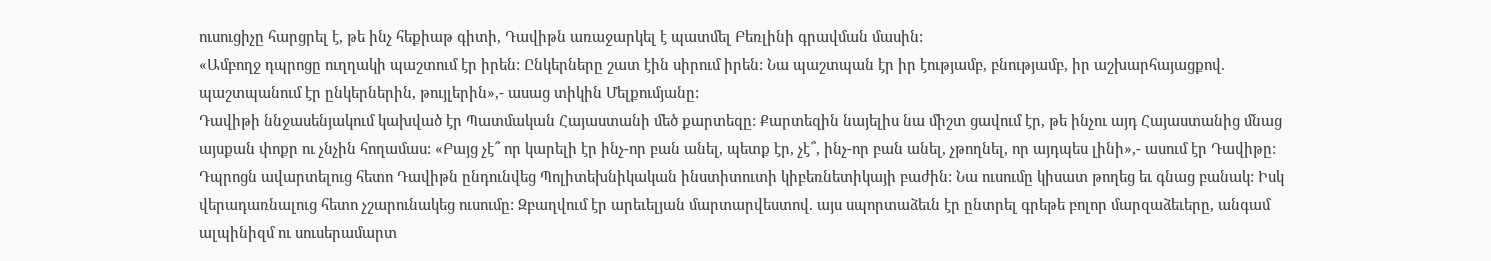ուսուցիչը հարցրել է, թե ինչ հեքիաթ գիտի, Դավիթն առաջարկել է պատմել Բեռլինի գրավման մասին:
«Ամբողջ դպրոցը ուղղակի պաշտում էր իրեն: Ընկերները շատ էին սիրում իրեն: Նա պաշտպան էր իր էությամբ, բնությամբ, իր աշխարհայացքով. պաշտպանում էր ընկերներին, թույլերին»,- ասաց տիկին Մելքումյանը:
Դավիթի ննջասենյակում կախված էր Պատմական Հայաստանի մեծ քարտեզը: Քարտեզին նայելիս նա միշտ ցավում էր, թե ինչու այդ Հայաստանից մնաց այսքան փոքր ու չնչին հողամաս: «Բայց չէ՞ որ կարելի էր ինչ-որ բան անել, պետք էր, չէ՞, ինչ-որ բան անել, չթողնել, որ այդպես լինի»,- ասում էր Դավիթը:
Դպրոցն ավարտելուց հետո Դավիթն ընդունվեց Պոլիտեխնիկական ինստիտուտի կիբեռնետիկայի բաժին: Նա ուսումը կիսատ թողեց եւ գնաց բանակ: Իսկ վերադառնալուց հետո չշարունակեց ուսումը: Զբաղվում էր արեւելյան մարտարվեստով. այս սպորտաձեւն էր ընտրել գրեթե բոլոր մարզաձեւերը, անգամ ալպինիզմ ու սուսերամարտ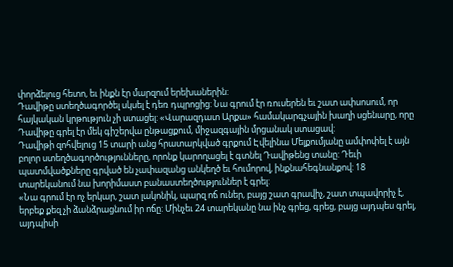փորձելուց հետո, եւ ինքն էր մարզում երեխաներին:
Դավիթը ստեղծագործել սկսել է դեռ դպրոցից: Նա գրում էր ռուսերեն եւ շատ ափսոսում, որ հայկական կրթություն չի ստացել: «Վարազդատ Արքա» համակարգչային խաղի սցենարը, որը Դավիթը գրել էր մեկ գիշերվա ընթացքում, միջազգային մրցանակ ստացավ:
Դավիթի զոհվելուց 15 տարի անց հրատարկված գրքում Էվելինա Մելքումյանը ամփոփել է այն բոլոր ստեղծագործությունները, որոնք կարողացել է գտնել Դավիթենց տանը: Դեւի պատմվածքները գրված են չափազանց անկեղծ եւ հումորով, ինքնահեգնանքով: 18 տարեկանում նա խորիմաստ բանաստեղծություններ է գրել:
«Նա գրում էր ոչ երկար, շատ լակոնիկ, պարզ ոճ ուներ, բայց շատ գրավիչ, շատ տպավորիչ է, երբեք քեզ չի ձանձրացնում իր ոճը: Մինչեւ 24 տարեկանը նա ինչ գրեց, գրեց, բայց այդպես գրել, այդպիսի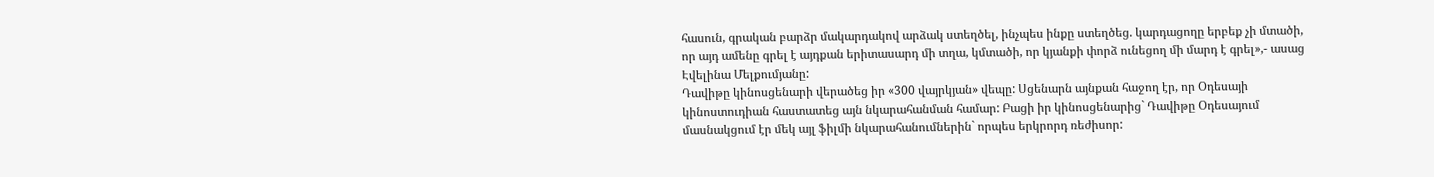հասուն, գրական բարձր մակարդակով արձակ ստեղծել, ինչպես ինքը ստեղծեց. կարդացողը երբեք չի մտածի, որ այդ ամենը գրել է այդքան երիտասարդ մի տղա, կմտածի, որ կյանքի փորձ ունեցող մի մարդ է գրել»,- ասաց Էվելինա Մելքումյանը:
Դավիթը կինոսցենարի վերածեց իր «300 վայրկյան» վեպը: Սցենարն այնքան հաջող էր, որ Օդեսայի կինոստուդիան հաստատեց այն նկարահանման համար: Բացի իր կինոսցենարից` Դավիթը Օդեսայում մասնակցում էր մեկ այլ ֆիլմի նկարահանումներին` որպես երկրորդ ռեժիսոր: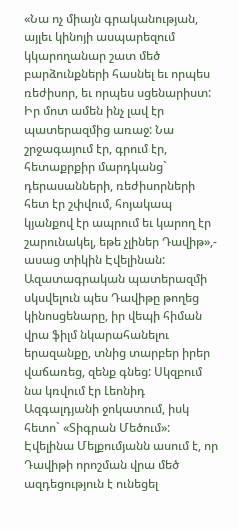«Նա ոչ միայն գրականության, այլեւ կինոյի ասպարեզում կկարողանար շատ մեծ բարձունքների հասնել եւ որպես ռեժիսոր, եւ որպես սցենարիստ: Իր մոտ ամեն ինչ լավ էր պատերազմից առաջ: Նա շրջագայում էր, գրում էր, հետաքրքիր մարդկանց` դերասանների, ռեժիսորների հետ էր շփվում, հոյակապ կյանքով էր ապրում եւ կարող էր շարունակել, եթե չլիներ Դավիթ»,- ասաց տիկին Էվելինան:
Ազատագրական պատերազմի սկսվելուն պես Դավիթը թողեց կինոսցենարը, իր վեպի հիման վրա ֆիլմ նկարահանելու երազանքը, տնից տարբեր իրեր վաճառեց, զենք գնեց: Սկզբում նա կռվում էր Լեոնիդ Ազգալդյանի ջոկատում, իսկ հետո` «Տիգրան Մեծում»:
Էվելինա Մելքումյանն ասում է, որ Դավիթի որոշման վրա մեծ ազդեցություն է ունեցել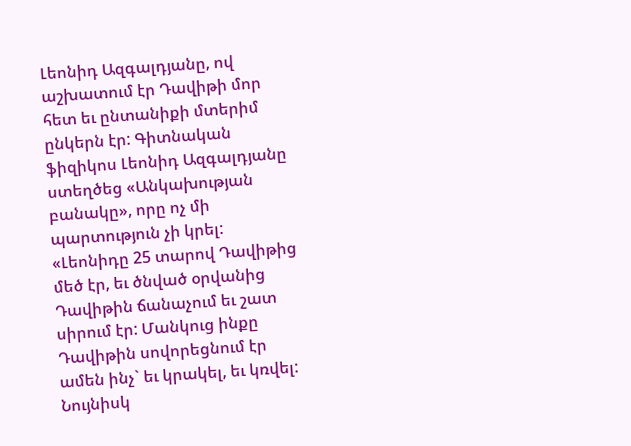Լեոնիդ Ազգալդյանը, ով աշխատում էր Դավիթի մոր հետ եւ ընտանիքի մտերիմ ընկերն էր: Գիտնական ֆիզիկոս Լեոնիդ Ազգալդյանը ստեղծեց «Անկախության բանակը», որը ոչ մի պարտություն չի կրել:
«Լեոնիդը 25 տարով Դավիթից մեծ էր, եւ ծնված օրվանից Դավիթին ճանաչում եւ շատ սիրում էր: Մանկուց ինքը Դավիթին սովորեցնում էր ամեն ինչ` եւ կրակել, եւ կռվել: Նույնիսկ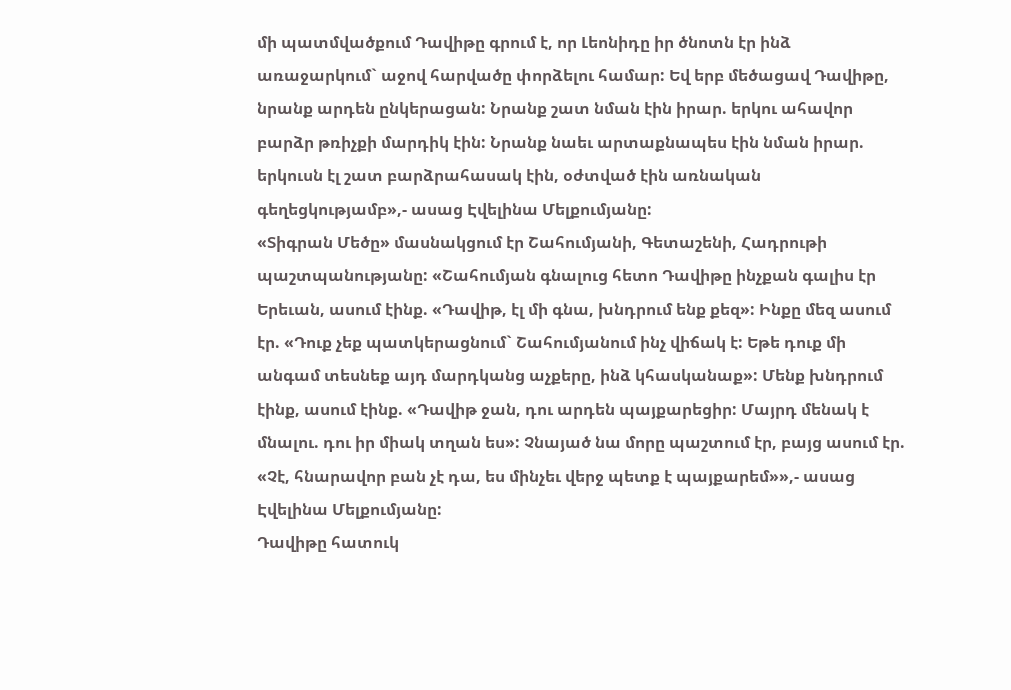մի պատմվածքում Դավիթը գրում է, որ Լեոնիդը իր ծնոտն էր ինձ առաջարկում` աջով հարվածը փորձելու համար: Եվ երբ մեծացավ Դավիթը, նրանք արդեն ընկերացան: Նրանք շատ նման էին իրար. երկու ահավոր բարձր թռիչքի մարդիկ էին: Նրանք նաեւ արտաքնապես էին նման իրար. երկուսն էլ շատ բարձրահասակ էին, օժտված էին առնական գեղեցկությամբ»,- ասաց Էվելինա Մելքումյանը:
«Տիգրան Մեծը» մասնակցում էր Շահումյանի, Գետաշենի, Հադրութի պաշտպանությանը: «Շահումյան գնալուց հետո Դավիթը ինչքան գալիս էր Երեւան, ասում էինք. «Դավիթ, էլ մի գնա, խնդրում ենք քեզ»: Ինքը մեզ ասում էր. «Դուք չեք պատկերացնում` Շահումյանում ինչ վիճակ է: Եթե դուք մի անգամ տեսնեք այդ մարդկանց աչքերը, ինձ կհասկանաք»: Մենք խնդրում էինք, ասում էինք. «Դավիթ ջան, դու արդեն պայքարեցիր: Մայրդ մենակ է մնալու. դու իր միակ տղան ես»: Չնայած նա մորը պաշտում էր, բայց ասում էր. «Չէ, հնարավոր բան չէ դա, ես մինչեւ վերջ պետք է պայքարեմ»»,- ասաց Էվելինա Մելքումյանը:
Դավիթը հատուկ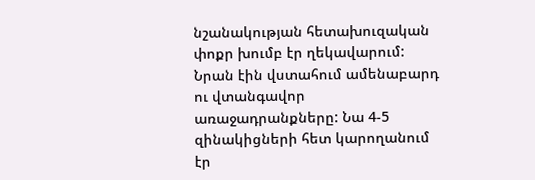նշանակության հետախուզական փոքր խումբ էր ղեկավարում: Նրան էին վստահում ամենաբարդ ու վտանգավոր առաջադրանքները: Նա 4-5 զինակիցների հետ կարողանում էր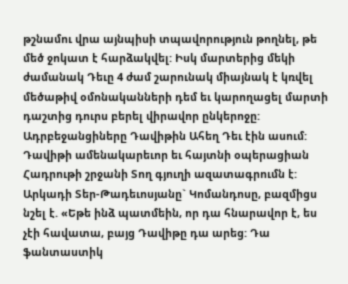թշնամու վրա այնպիսի տպավորություն թողնել, թե մեծ ջոկատ է հարձակվել: Իսկ մարտերից մեկի ժամանակ Դեւը 4 ժամ շարունակ միայնակ է կռվել մեծաթիվ օմոնականների դեմ եւ կարողացել մարտի դաշտից դուրս բերել վիրավոր ընկերոջը: Ադրբեջանցիները Դավիթին Ահեղ Դեւ էին ասում:
Դավիթի ամենակարեւոր եւ հայտնի օպերացիան Հադրութի շրջանի Տող գյուղի ազատագրումն է: Արկադի Տեր-Թադեւոսյանը` Կոմանդոսը, բազմիցս նշել է. «Եթե ինձ պատմեին, որ դա հնարավոր է, ես չէի հավատա, բայց Դավիթը դա արեց: Դա ֆանտաստիկ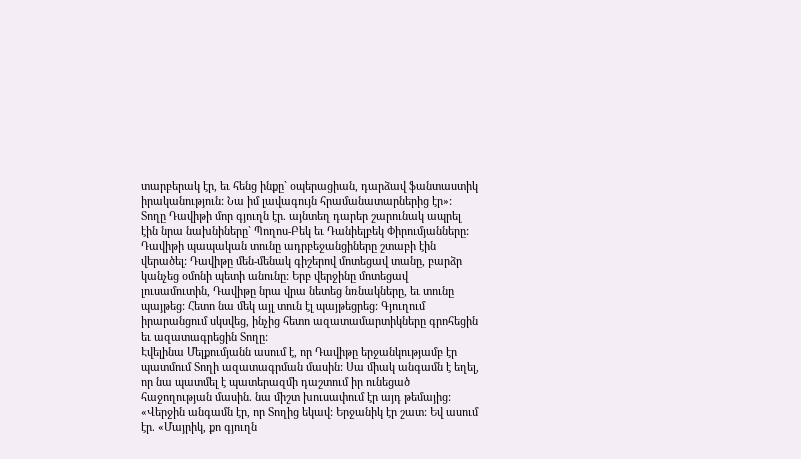տարբերակ էր, եւ հենց ինքը` օպերացիան, դարձավ ֆանտաստիկ իրականություն: Նա իմ լավագույն հրամանատարներից էր»:
Տողը Դավիթի մոր գյուղն էր. այնտեղ դարեր շարունակ ապրել էին նրա նախնիները` Պողոս-Բեկ եւ Դանիելբեկ Փիրումյանները: Դավիթի պապական տունը ադրբեջանցիները շտաբի էին վերածել: Դավիթը մեն-մենակ գիշերով մոտեցավ տանը, բարձր կանչեց օմոնի պետի անունը: Երբ վերջինը մոտեցավ լուսամուտին, Դավիթը նրա վրա նետեց նռնակները, եւ տունը պայթեց: Հետո նա մեկ այլ տուն էլ պայթեցրեց: Գյուղում իրարանցում սկսվեց, ինչից հետո ազատամարտիկները գրոհեցին եւ ազատագրեցին Տողը:
Էվելինա Մելքումյանն ասում է, որ Դավիթը երջանկությամբ էր պատմում Տողի ազատագրման մասին: Սա միակ անգամն է եղել, որ նա պատմել է պատերազմի դաշտում իր ունեցած հաջողության մասին. նա միշտ խուսափում էր այդ թեմայից:
«Վերջին անգամն էր, որ Տողից եկավ: Երջանիկ էր շատ: Եվ ասում էր. «Մայրիկ, քո գյուղն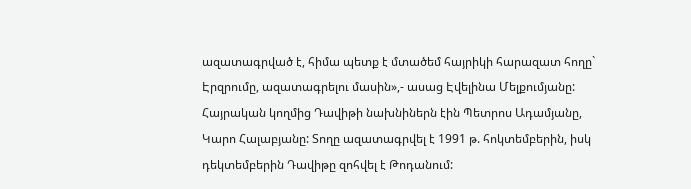ազատագրված է, հիմա պետք է մտածեմ հայրիկի հարազատ հողը` Էրզրումը, ազատագրելու մասին»,- ասաց Էվելինա Մելքումյանը: Հայրական կողմից Դավիթի նախնիներն էին Պետրոս Ադամյանը, Կարո Հալաբյանը: Տողը ազատագրվել է 1991 թ. հոկտեմբերին, իսկ դեկտեմբերին Դավիթը զոհվել է Թոդանում: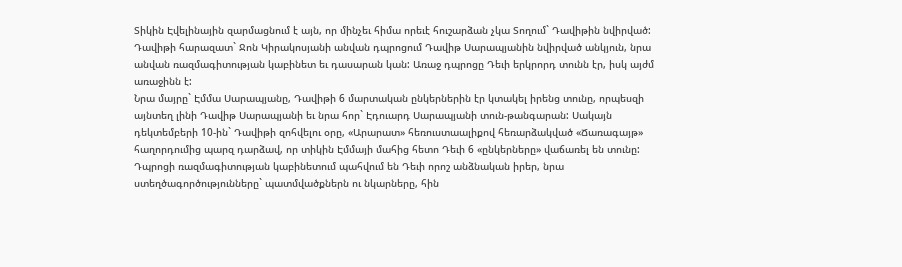Տիկին Էվելինային զարմացնում է այն, որ մինչեւ հիմա որեւէ հուշարձան չկա Տողում` Դավիթին նվիրված: Դավիթի հարազատ` Ջոն Կիրակոսյանի անվան դպրոցում Դավիթ Սարապյանին նվիրված անկյուն, նրա անվան ռազմագիտության կաբինետ եւ դասարան կան: Առաջ դպրոցը Դեւի երկրորդ տունն էր, իսկ այժմ առաջինն է:
Նրա մայրը` Էմմա Սարապյանը, Դավիթի 6 մարտական ընկերներին էր կտակել իրենց տունը, որպեսզի այնտեղ լինի Դավիթ Սարապյանի եւ նրա հոր` Էդուարդ Սարապյանի տուն-թանգարան: Սակայն դեկտեմբերի 10-ին` Դավիթի զոհվելու օրը, «Արարատ» հեռուստաալիքով հեռարձակված «Ճառագայթ» հաղորդումից պարզ դարձավ, որ տիկին Էմմայի մահից հետո Դեւի 6 «ընկերները» վաճառել են տունը:
Դպրոցի ռազմագիտության կաբինետում պահվում են Դեւի որոշ անձնական իրեր, նրա ստեղծագործությունները` պատմվածքներն ու նկարները, հին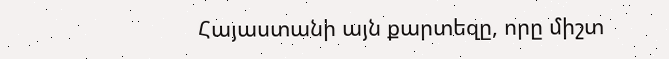Հայաստանի այն քարտեզը, որը միշտ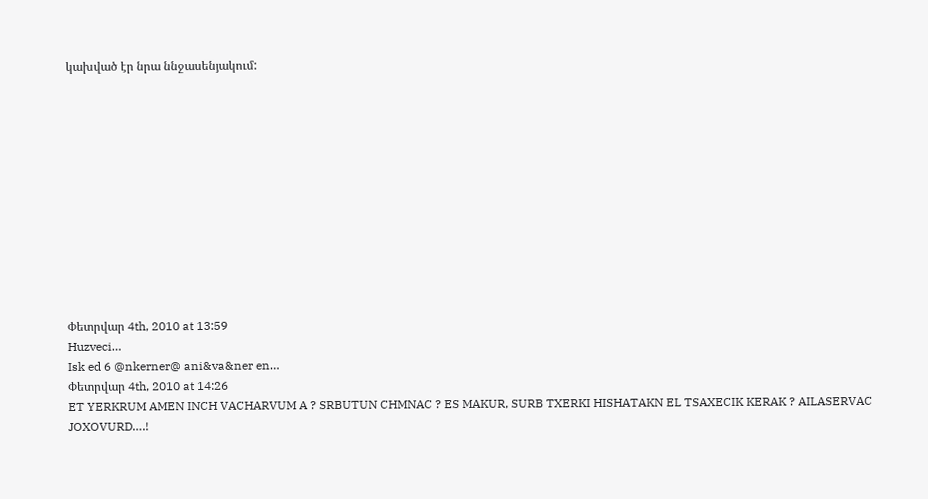կախված էր նրա ննջասենյակում:












Փետրվար 4th, 2010 at 13:59
Huzveci…
Isk ed 6 @nkerner@ ani&va&ner en…
Փետրվար 4th, 2010 at 14:26
ET YERKRUM AMEN INCH VACHARVUM A ? SRBUTUN CHMNAC ? ES MAKUR, SURB TXERKI HISHATAKN EL TSAXECIK KERAK ? AILASERVAC JOXOVURD….!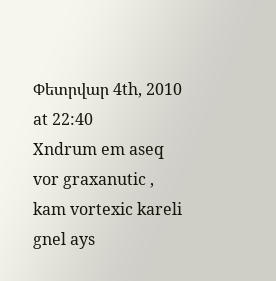Փետրվար 4th, 2010 at 22:40
Xndrum em aseq vor graxanutic , kam vortexic kareli gnel ays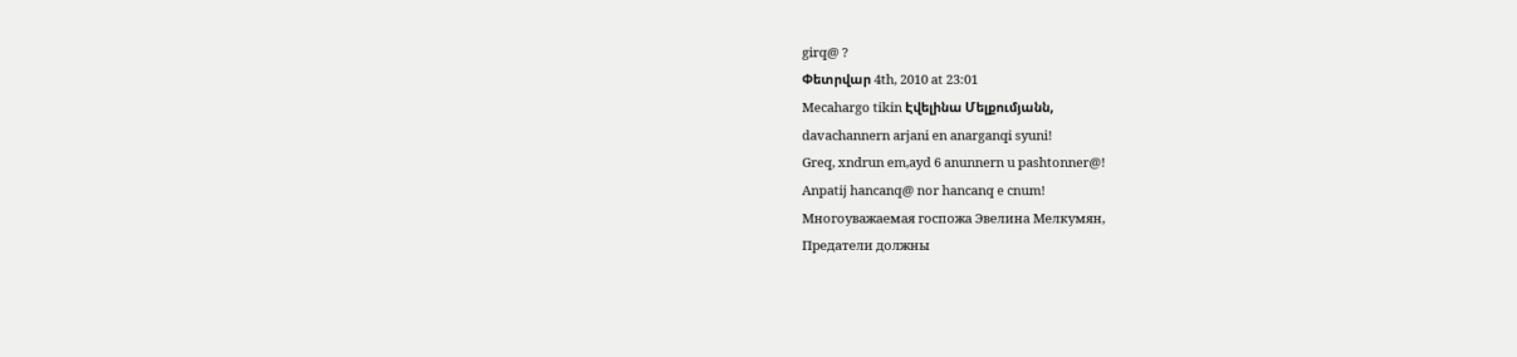girq@ ?
Փետրվար 4th, 2010 at 23:01
Mecahargo tikin Էվելինա Մելքումյանն,
davachannern arjani en anarganqi syuni!
Greq, xndrun em,ayd 6 anunnern u pashtonner@!
Anpatij hancanq@ nor hancanq e cnum!
Многоуважаемая госпожа Эвелина Мелкумян,
Предатели должны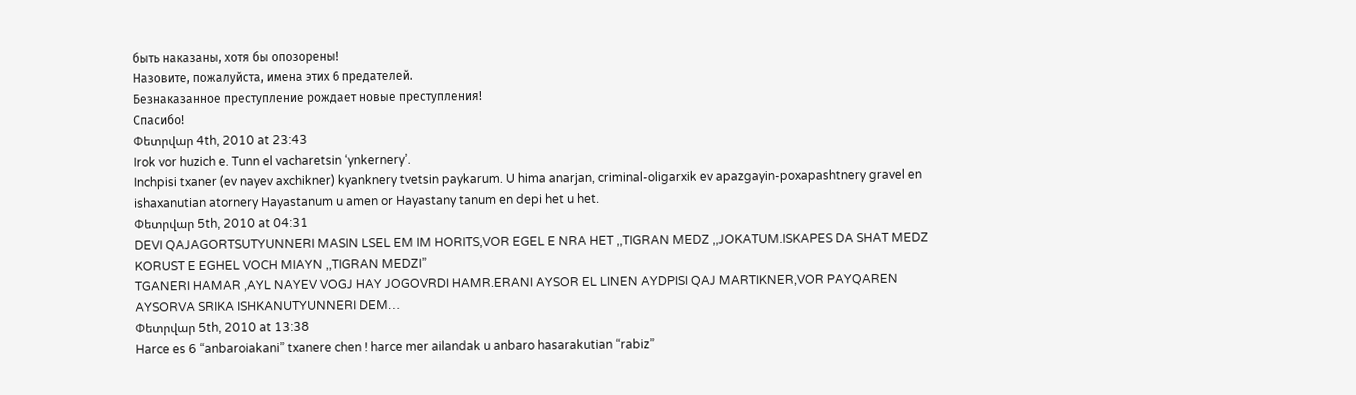быть наказаны, хотя бы опозорены!
Назовите, пожалуйста, имена этих 6 предателей.
Безнаказанное преступление рождает новые преступления!
Спасибо!
Փետրվար 4th, 2010 at 23:43
Irok vor huzich e. Tunn el vacharetsin ‘ynkernery’.
Inchpisi txaner (ev nayev axchikner) kyanknery tvetsin paykarum. U hima anarjan, criminal-oligarxik ev apazgayin-poxapashtnery gravel en ishaxanutian atornery Hayastanum u amen or Hayastany tanum en depi het u het.
Փետրվար 5th, 2010 at 04:31
DEVI QAJAGORTSUTYUNNERI MASIN LSEL EM IM HORITS,VOR EGEL E NRA HET ,,TIGRAN MEDZ ,,JOKATUM.ISKAPES DA SHAT MEDZ KORUST E EGHEL VOCH MIAYN ,,TIGRAN MEDZI”
TGANERI HAMAR ,AYL NAYEV VOGJ HAY JOGOVRDI HAMR.ERANI AYSOR EL LINEN AYDPISI QAJ MARTIKNER,VOR PAYQAREN AYSORVA SRIKA ISHKANUTYUNNERI DEM…
Փետրվար 5th, 2010 at 13:38
Harce es 6 “anbaroiakani” txanere chen ! harce mer ailandak u anbaro hasarakutian “rabiz”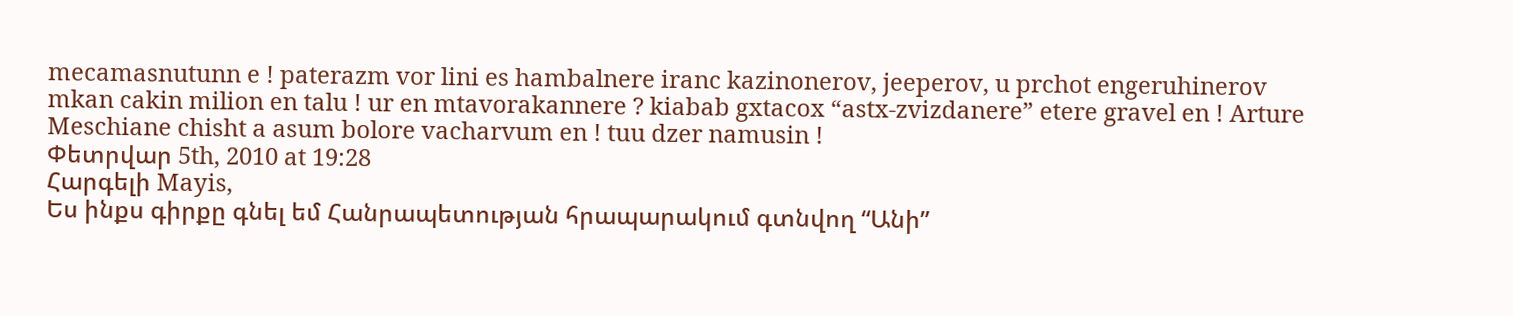mecamasnutunn e ! paterazm vor lini es hambalnere iranc kazinonerov, jeeperov, u prchot engeruhinerov mkan cakin milion en talu ! ur en mtavorakannere ? kiabab gxtacox “astx-zvizdanere” etere gravel en ! Arture Meschiane chisht a asum bolore vacharvum en ! tuu dzer namusin !
Փետրվար 5th, 2010 at 19:28
Հարգելի Mayis,
Ես ինքս գիրքը գնել եմ Հանրապետության հրապարակում գտնվող “Անի”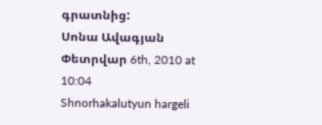գրատնից:
Սոնա Ավագյան
Փետրվար 6th, 2010 at 10:04
Shnorhakalutyun hargeli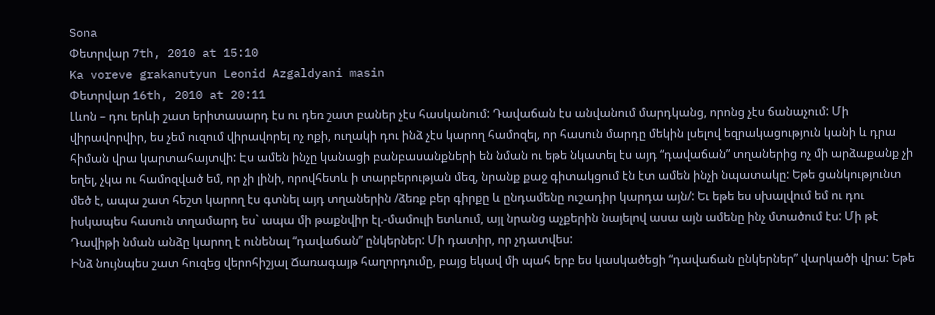Sona
Փետրվար 7th, 2010 at 15:10
Ka voreve grakanutyun Leonid Azgaldyani masin
Փետրվար 16th, 2010 at 20:11
Լևոն – դու երևի շատ երիտասարդ էս ու դեռ շատ բաներ չէս հասկանում: Դավաճան էս անվանում մարդկանց, որոնց չէս ճանաչում: Մի վիրավորվիր, ես չեմ ուզում վիրավորել ոչ ոքի, ուղակի դու ինձ չէս կարող համոզել, որ հասուն մարդը մեկին լսելով եզրակացություն կանի և դրա հիման վրա կարտահայտվի: Էս ամեն ինչը կանացի բանբասանքների են նման ու եթե նկատել էս այդ “դավաճան” տղաներից ոչ մի արձաքանք չի եղել, չկա ու համոզված եմ, որ չի լինի, որովհետև ի տարբերության մեզ, նրանք քաջ գիտակցում էն էտ ամեն ինչի նպատակը: Եթե ցանկությունտ մեծ է, ապա շատ հեշտ կարող էս գտնել այդ տղաներին /ձեռք բեր գիրքը և ընդամենը ուշադիր կարդա այն/: Եւ եթե ես սխալվում եմ ու դու իսկապես հասուն տղամարդ ես` ապա մի թաքնվիր էլ.-մամուլի ետևում, այլ նրանց աչքերին նայելով ասա այն ամենը ինչ մտածում էս: Մի թէ Դավիթի նման անձը կարող է ունենալ “դավաճան” ընկերներ: Մի դատիր, որ չդատվես:
Ինձ նույնպես շատ հուզեց վերոհիշյալ Ճառագայթ հաղորդումը, բայց եկավ մի պահ երբ ես կասկածեցի “դավաճան ընկերներ” վարկածի վրա: Եթե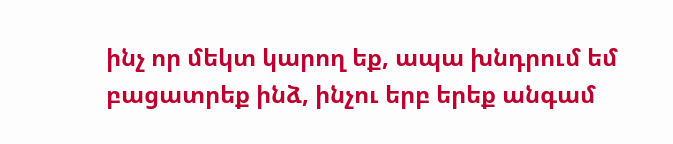ինչ որ մեկտ կարող եք, ապա խնդրում եմ բացատրեք ինձ, ինչու երբ երեք անգամ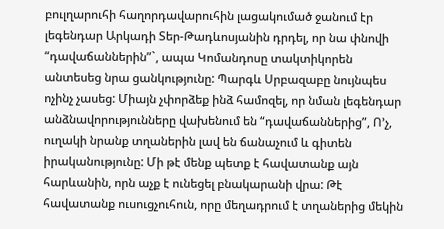բուլղարուհի հաղորդավարուհին լացակումած ջանում էր լեգենդար Արկադի Տեր-Թադևոսյանին դրդել, որ նա փնովի “դավաճաններին”`, ապա Կոմանդոսը տակտիկորեն անտեսեց նրա ցանկությունը: Պարգև Սրբազաբը նույնպես ոչինչ չասեց: Միայն չփորձեք ինձ համոզել, որ նման լեգենդար անձնավորությունները վախենում են “դավաճաններից”, Ո’չ, ուղակի նրանք տղաներին լավ են ճանաչում և գիտեն իրականությունը: Մի թէ մենք պետք է հավատանք այն հարևանին, որն աչք է ունեցել բնակարանի վրա: Թէ հավատանք ուսուցչուհուն, որը մեղադրում է տղաներից մեկին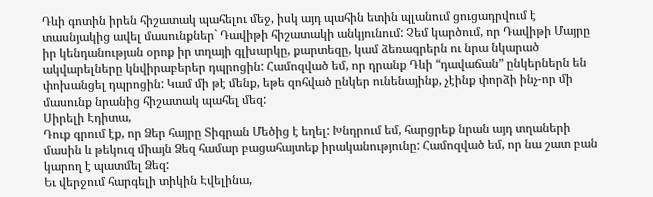Դևի գոտին իրեն հիշատակ պահելու մեջ, իսկ այդ պահին ետին պլանում ցուցադրվում է տասնյակից ավել մասունքներ` Դավիթի հիշատակի անկյունում: Չեմ կարծում, որ Դավիթի Մայրը իր կենդանության օրոք իր տղայի գլխարկը, քարտեզը, կամ ձեռագրերն ու նրա նկարած ակվարելները կնվիրաբերեր դպրոցին: Համոզված եմ, որ դրանք Դևի “դավաճան” ընկերներն են փոխանցել դպրոցին: Կամ մի թէ մենք, եթե զոհված ընկեր ունենայինք, չէինք փորձի ինչ-որ մի մասունք նրանից հիշատակ պահել մեզ:
Սիրելի Էդիտա,
Դուք գրում էք, որ Ձեր հայրը Տիգրան Մեծից է եղել: Խնդրում եմ, հարցրեք նրան այդ տղաների մասին և թեկուզ միայն Ձեզ համար բացահայտեք իրականությունը: Համոզված եմ, որ նա շատ բան կարող է պատմել Ձեզ:
Եւ վերջում հարգելի տիկին Էվելինա,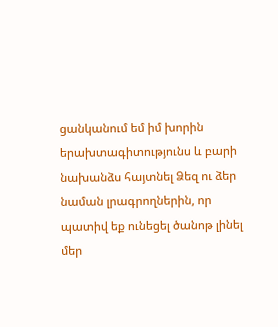ցանկանում եմ իմ խորին երախտագիտությունս և բարի նախանձս հայտնել Ձեզ ու ձեր նաման լրագրողներին, որ պատիվ եք ունեցել ծանոթ լինել մեր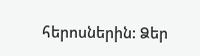հերոսներին: Ձեր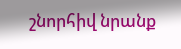շնորհիվ նրանք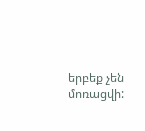երբեք չեն մոռացվի: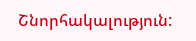Շնորհակալություն: